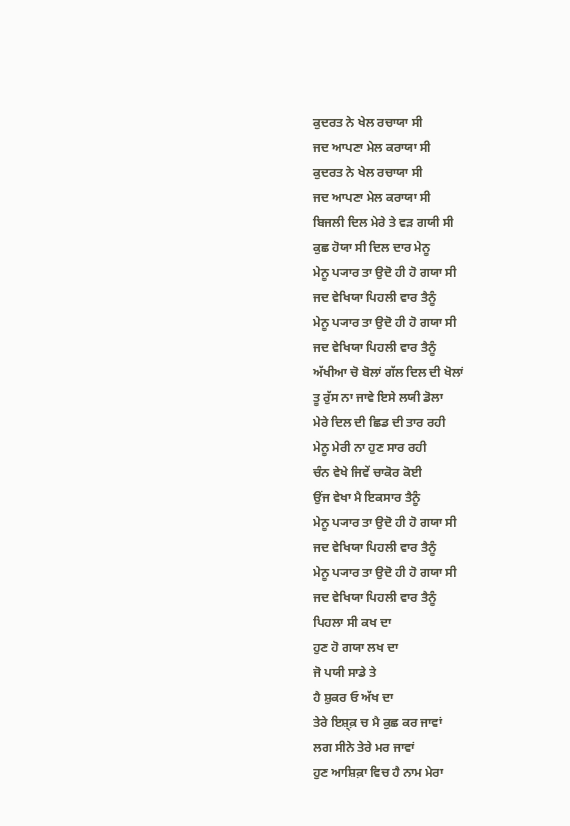ਕੁਦਰਤ ਨੇ ਖੇਲ ਰਚਾਯਾ ਸੀ
ਜਦ ਆਪਣਾ ਮੇਲ ਕਰਾਯਾ ਸੀ
ਕੁਦਰਤ ਨੇ ਖੇਲ ਰਚਾਯਾ ਸੀ
ਜਦ ਆਪਣਾ ਮੇਲ ਕਰਾਯਾ ਸੀ
ਬਿਜਲੀ ਦਿਲ ਮੇਰੇ ਤੇ ਵੜ ਗਯੀ ਸੀ
ਕੁਛ ਹੋਯਾ ਸੀ ਦਿਲ ਦਾਰ ਮੇਨੂ
ਮੇਨੂ ਪ੍ਯਾਰ ਤਾ ਉਦੋ ਹੀ ਹੋ ਗਯਾ ਸੀ
ਜਦ ਵੇਖਿਯਾ ਪਿਹਲੀ ਵਾਰ ਤੈਨੂੰ
ਮੇਨੂ ਪ੍ਯਾਰ ਤਾ ਉਦੋ ਹੀ ਹੋ ਗਯਾ ਸੀ
ਜਦ ਵੇਖਿਯਾ ਪਿਹਲੀ ਵਾਰ ਤੈਨੂੰ
ਅੱਖੀਆ ਚੋ ਬੋਲਾਂ ਗੱਲ ਦਿਲ ਦੀ ਖੋਲਾਂ
ਤੂ ਰੁੱਸ ਨਾ ਜਾਵੇ ਇਸੇ ਲਯੀ ਡੋਲਾ
ਮੇਰੇ ਦਿਲ ਦੀ ਛਿਡ ਦੀ ਤਾਰ ਰਹੀ
ਮੇਨੂ ਮੇਰੀ ਨਾ ਹੁਣ ਸਾਰ ਰਹੀ
ਚੰਨ ਵੇਖੇ ਜਿਵੇਂ ਚਾਕੋਰ ਕੋਈ
ਉਂਜ ਵੇਖਾ ਮੈ ਇਕਸਾਰ ਤੈਨੂੰ
ਮੇਨੂ ਪ੍ਯਾਰ ਤਾ ਉਦੋ ਹੀ ਹੋ ਗਯਾ ਸੀ
ਜਦ ਵੇਖਿਯਾ ਪਿਹਲੀ ਵਾਰ ਤੈਨੂੰ
ਮੇਨੂ ਪ੍ਯਾਰ ਤਾ ਉਦੋ ਹੀ ਹੋ ਗਯਾ ਸੀ
ਜਦ ਵੇਖਿਯਾ ਪਿਹਲੀ ਵਾਰ ਤੈਨੂੰ
ਪਿਹਲਾ ਸੀ ਕਖ ਦਾ
ਹੁਣ ਹੋ ਗਯਾ ਲਖ ਦਾ
ਜੋ ਪਯੀ ਸਾਡੇ ਤੇ
ਹੈ ਸ਼ੁਕਰ ਓ ਅੱਖ ਦਾ
ਤੇਰੇ ਇਸ਼੍ਕ਼ ਚ ਮੈ ਕੁਛ ਕਰ ਜਾਵਾਂ
ਲਗ ਸੀਨੇ ਤੇਰੇ ਮਰ ਜਾਵਾਂ
ਹੁਣ ਆਸ਼ਿਕ਼ਾ ਵਿਚ ਹੈ ਨਾਮ ਮੇਰਾ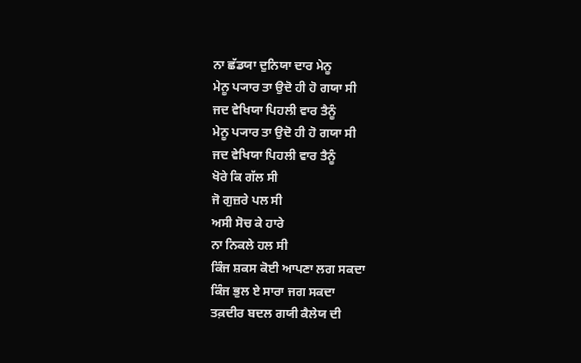ਨਾ ਛੱਡਯਾ ਦੁਨਿਯਾ ਦਾਰ ਮੇਨੂ
ਮੇਨੂ ਪ੍ਯਾਰ ਤਾ ਉਦੋ ਹੀ ਹੋ ਗਯਾ ਸੀ
ਜਦ ਵੇਖਿਯਾ ਪਿਹਲੀ ਵਾਰ ਤੈਨੂੰ
ਮੇਨੂ ਪ੍ਯਾਰ ਤਾ ਉਦੋ ਹੀ ਹੋ ਗਯਾ ਸੀ
ਜਦ ਵੇਖਿਯਾ ਪਿਹਲੀ ਵਾਰ ਤੈਨੂੰ
ਖੋਰੇ ਕਿ ਗੱਲ ਸੀ
ਜੋ ਗੁਜ਼ਰੇ ਪਲ ਸੀ
ਅਸੀ ਸੋਚ ਕੇ ਹਾਰੇ
ਨਾ ਨਿਕਲੇ ਹਲ ਸੀ
ਕਿੰਜ ਸ਼ਕਸ ਕੋਈ ਆਪਣਾ ਲਗ ਸਕਦਾ
ਕਿੰਜ ਭੁਲ ਏ ਸਾਰਾ ਜਗ ਸਕਦਾ
ਤਕ਼ਦੀਰ ਬਦਲ ਗਯੀ ਕੈਲੇਯ ਦੀ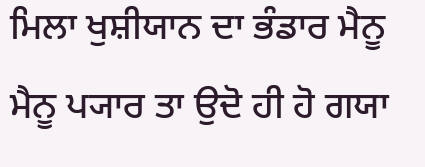ਮਿਲਾ ਖੁਸ਼ੀਯਾਨ ਦਾ ਭੰਡਾਰ ਮੈਨੂ
ਮੈਨੂ ਪ੍ਯਾਰ ਤਾ ਉਦੋ ਹੀ ਹੋ ਗਯਾ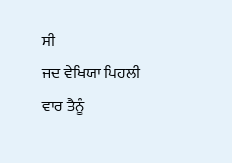ਸੀ
ਜਦ ਵੇਖਿਯਾ ਪਿਹਲੀ ਵਾਰ ਤੈਨੂੰ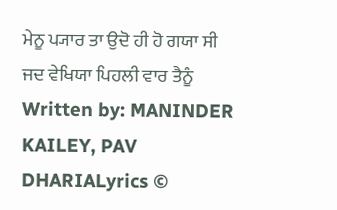ਮੇਨੂ ਪ੍ਯਾਰ ਤਾ ਉਦੋ ਹੀ ਹੋ ਗਯਾ ਸੀ
ਜਦ ਵੇਖਿਯਾ ਪਿਹਲੀ ਵਾਰ ਤੈਨੂੰ
Written by: MANINDER KAILEY, PAV DHARIALyrics ©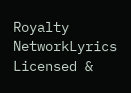Royalty NetworkLyrics Licensed &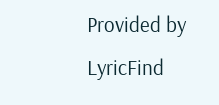Provided by LyricFind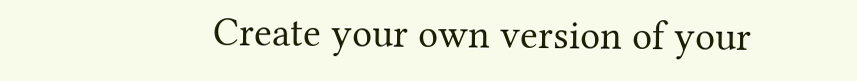Create your own version of your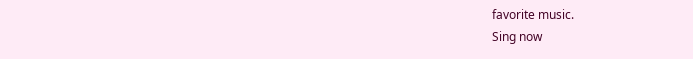favorite music.
Sing now